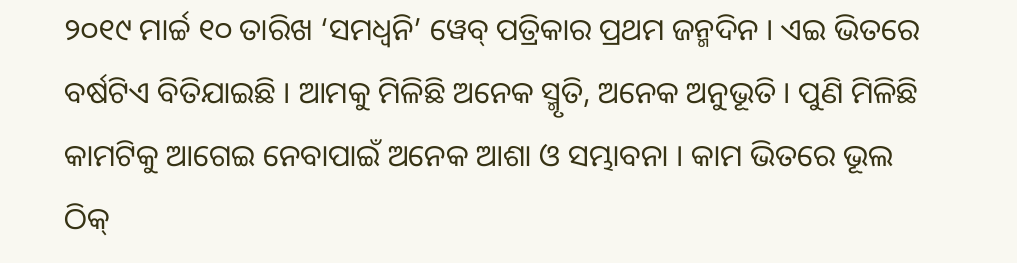୨୦୧୯ ମାର୍ଚ୍ଚ ୧୦ ତାରିଖ ‘ସମଧ୍ୱନି’ ୱେବ୍ ପତ୍ରିକାର ପ୍ରଥମ ଜନ୍ମଦିନ । ଏଇ ଭିତରେ ବର୍ଷଟିଏ ବିତିଯାଇଛି । ଆମକୁ ମିଳିଛି ଅନେକ ସ୍ମୃତି, ଅନେକ ଅନୁଭୂତି । ପୁଣି ମିଳିଛି କାମଟିକୁ ଆଗେଇ ନେବାପାଇଁ ଅନେକ ଆଶା ଓ ସମ୍ଭାବନା । କାମ ଭିତରେ ଭୂଲ ଠିକ୍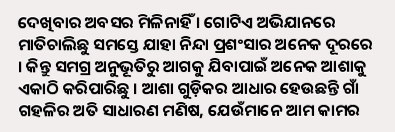ଦେଖିବାର ଅବସର ମିଳିନାହିଁ । ଗୋଟିଏ ଅଭିଯାନରେ ମାତିଚାଲିଛୁ ସମସ୍ତେ ଯାହା ନିନ୍ଦା ପ୍ରଶଂସାର ଅନେକ ଦୂରରେ । କିନ୍ତୁ ସମଗ୍ର ଅନୁଭୂତିରୁ ଆଗକୁ ଯିବାପାଇଁ ଅନେକ ଆଶାକୁ ଏକାଠି କରିପାରିଛୁ । ଆଶା ଗୁଡ଼ିକର ଆଧାର ହେଉଛନ୍ତି ଗାଁ ଗହଳିର ଅତି ସାଧାରଣ ମଣିଷ, ଯେଉଁମାନେ ଆମ କାମର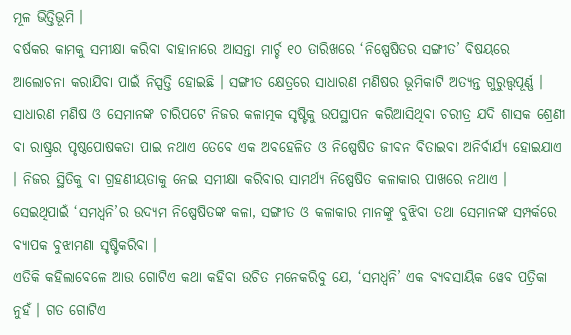ମୂଳ ଭିତ୍ତିଭୂମି ।
ବର୍ଷକର କାମକୁ ସମୀକ୍ଷା କରିବା ବାହାନାରେ ଆସନ୍ତା ମାର୍ଚ୍ଚ ୧୦ ତାରିଖରେ ‘ନିଷ୍ପେଷିତର ସଙ୍ଗୀତ’ ବିଷୟରେ ଆଲୋଚନା କରାଯିବା ପାଇଁ ନିସ୍ପତ୍ତି ହୋଇଛି । ସଙ୍ଗୀତ କ୍ଷେତ୍ରରେ ସାଧାରଣ ମଣିଷର ଭୂମିକାଟି ଅତ୍ୟନ୍ତ ଗୁରୁତ୍ତ୍ୱପୂର୍ଣ୍ଣ । ସାଧାରଣ ମଣିଷ ଓ ସେମାନଙ୍କ ଚାରିପଟେ ନିଜର କଳାତ୍ମକ ସୃଷ୍ଟିକୁ ଉପସ୍ଥାପନ କରିଆସିଥିବା ଚରୀତ୍ର ଯଦି ଶାସକ ଶ୍ରେଣୀ ବା ରାଷ୍ଟ୍ରର ପୃଷ୍ଠପୋଷକତା ପାଇ ନଥାଏ ତେବେ ଏକ ଅବହେଳିତ ଓ ନିଷ୍ପେଷିତ ଜୀବନ ବିତାଇବା ଅନିର୍ବାର୍ଯ୍ୟ ହୋଇଯାଏ । ନିଜର ସ୍ଥିତିକୁ ବା ଗ୍ରହଣୀୟତାକୁ ନେଇ ସମୀକ୍ଷା କରିବାର ସାମର୍ଥ୍ୟ ନିଷ୍ପେଷିତ କଳାକାର ପାଖରେ ନଥାଏ । ସେଇଥିପାଇଁ ‘ସମଧ୍ୱନି’ର ଉଦ୍ୟମ ନିଷ୍ପେଷିତଙ୍କ କଳା, ସଙ୍ଗୀତ ଓ କଳାକାର ମାନଙ୍କୁ ବୁଝିବା ତଥା ସେମାନଙ୍କ ସମ୍ପର୍କରେ ବ୍ୟାପକ ବୁଝାମଣା ସୃଷ୍ଟିକରିବା ।
ଏତିକି କହିଲାବେଳେ ଆଉ ଗୋଟିଏ କଥା କହିବା ଉଚିତ ମନେକରିବୁ ଯେ, ‘ସମଧ୍ୱନି’ ଏକ ବ୍ୟବସାୟିକ ୱେବ ପତ୍ରିକା ନୁହଁ । ଗତ ଗୋଟିଏ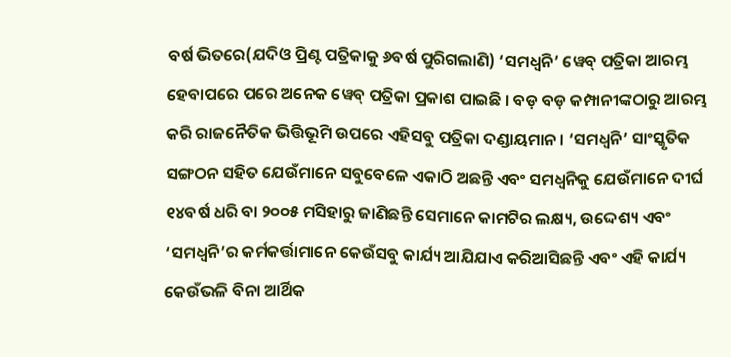ବର୍ଷ ଭିତରେ(ଯଦିଓ ପ୍ରିଣ୍ଟ ପତ୍ରିକାକୁ ୬ବର୍ଷ ପୁରିଗଲାଣି) ‘ସମଧ୍ୱନି’ ୱେବ୍ ପତ୍ରିକା ଆରମ୍ଭ ହେବାପରେ ପରେ ଅନେକ ୱେବ୍ ପତ୍ରିକା ପ୍ରକାଶ ପାଇଛି । ବଡ଼ ବଡ଼ କମ୍ପାନୀଙ୍କଠାରୁ ଆରମ୍ଭ କରି ରାଜନୈତିକ ଭିତ୍ତିଭୂମି ଉପରେ ଏହିସବୁ ପତ୍ରିକା ଦଣ୍ଡାୟମାନ । ‘ସମଧ୍ୱନି’ ସାଂସ୍କୃତିକ ସଙ୍ଗଠନ ସହିତ ଯେଉଁମାନେ ସବୁବେଳେ ଏକାଠି ଅଛନ୍ତି ଏବଂ ସମଧ୍ୱନିକୁ ଯେଉଁମାନେ ଦୀର୍ଘ ୧୪ବର୍ଷ ଧରି ବା ୨୦୦୫ ମସିହାରୁ ଜାଣିଛନ୍ତି ସେମାନେ କାମଟିର ଲକ୍ଷ୍ୟ, ଉଦ୍ଦେଶ୍ୟ ଏବଂ ‘ସମଧ୍ୱନି’ର କର୍ମକର୍ତ୍ତାମାନେ କେଉଁସବୁ କାର୍ଯ୍ୟ ଆଯିଯାଏ କରିଆସିଛନ୍ତି ଏବଂ ଏହି କାର୍ଯ୍ୟ କେଉଁଭଳି ବିନା ଆର୍ଥିକ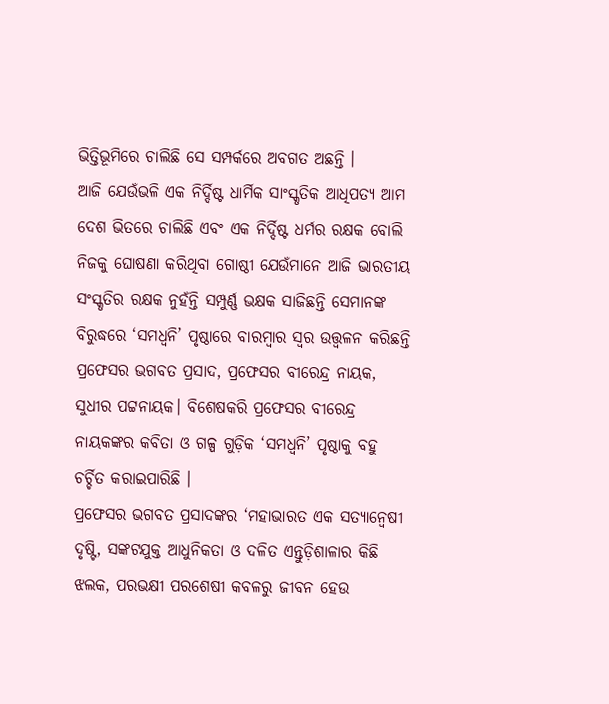ଭିତ୍ତିଭୂମିରେ ଚାଲିଛି ସେ ସମ୍ପର୍କରେ ଅବଗତ ଅଛନ୍ତି ।
ଆଜି ଯେଉଁଭଳି ଏକ ନିର୍ଦ୍ଦିଷ୍ଟ ଧାର୍ମିକ ସାଂସ୍କୃତିକ ଆଧିପତ୍ୟ ଆମ ଦେଶ ଭିତରେ ଚାଲିଛି ଏବଂ ଏକ ନିର୍ଦ୍ଦିଷ୍ଟ ଧର୍ମର ରକ୍ଷକ ବୋଲି ନିଜକୁ ଘୋଷଣା କରିଥିବା ଗୋଷ୍ଠୀ ଯେଉଁମାନେ ଆଜି ଭାରତୀୟ ସଂସ୍କୃତିର ରକ୍ଷକ ନୁହଁନ୍ତି ସମ୍ପୁର୍ଣ୍ଣ ଭକ୍ଷକ ସାଜିଛନ୍ତି ସେମାନଙ୍କ ବିରୁଦ୍ଧରେ ‘ସମଧ୍ୱନି’ ପୃଷ୍ଠାରେ ବାରମ୍ବାର ସ୍ୱର ଉତ୍ତ୍ୱଳନ କରିଛନ୍ତି ପ୍ରଫେସର ଭଗବତ ପ୍ରସାଦ, ପ୍ରଫେସର ବୀରେନ୍ଦ୍ର ନାୟକ, ସୁଧୀର ପଟ୍ଟନାୟକ। ବିଶେଷକରି ପ୍ରଫେସର ବୀରେନ୍ଦ୍ର ନାୟକଙ୍କର କବିତା ଓ ଗଳ୍ପ ଗୁଡ଼ିକ ‘ସମଧ୍ୱନି’ ପୃଷ୍ଠାକୁ ବହୁ ଚର୍ଚ୍ଚିତ କରାଇପାରିଛି ।
ପ୍ରଫେସର ଭଗବତ ପ୍ରସାଦଙ୍କର ‘ମହାଭାରତ ଏକ ସତ୍ୟାନ୍ୱେଷୀ ଦୃଷ୍ଟି, ସଙ୍କଟଯୁକ୍ତ ଆଧୁନିକତା ଓ ଦଳିତ ଏନ୍ତୁଡ଼ିଶାଳାର କିଛି ଝଲକ, ପରଭକ୍ଷୀ ପରଶେଷୀ କବଳରୁ ଜୀବନ ହେଉ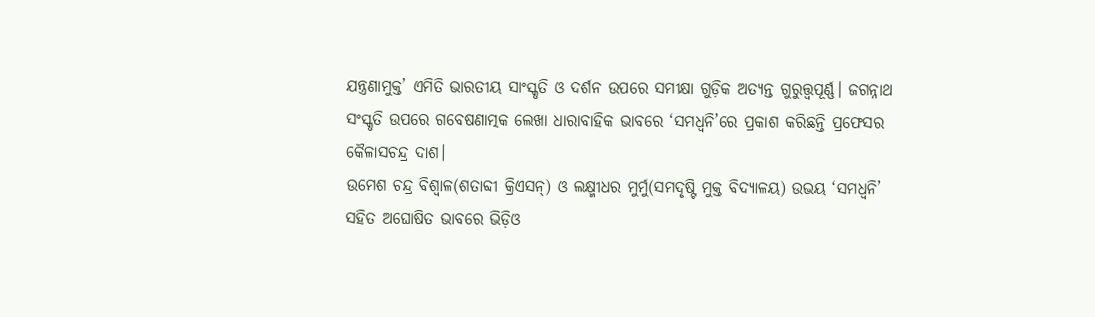ଯନ୍ତ୍ରଣାମୁକ୍ତ’ ଏମିତି ଭାରତୀୟ ସାଂସ୍କୃତି ଓ ଦର୍ଶନ ଉପରେ ସମୀକ୍ଷା ଗୁଡ଼ିକ ଅତ୍ୟନ୍ତ ଗୁରୁତ୍ତ୍ୱପୂର୍ଣ୍ଣ। ଜଗନ୍ନାଥ ସଂସ୍କୃତି ଉପରେ ଗବେଷଣାତ୍ମକ ଲେଖା ଧାରାବାହିକ ଭାବରେ ‘ସମଧ୍ୱନି’ରେ ପ୍ରକାଶ କରିଛନ୍ତି ପ୍ରଫେସର କୈଳାସଚନ୍ଦ୍ର ଦାଶ।
ଉମେଶ ଚନ୍ଦ୍ର ବିଶ୍ୱାଳ(ଶତାବ୍ଦୀ କ୍ରିଏସନ୍) ଓ ଲକ୍ଷ୍ମୀଧର ମୁର୍ମୁ(ସମଦୃଷ୍ଟି ମୁକ୍ତ ବିଦ୍ୟାଳୟ) ଉଭୟ ‘ସମଧ୍ୱନି’ ସହିତ ଅଘୋଷିତ ଭାବରେ ଭିଡ଼ିଓ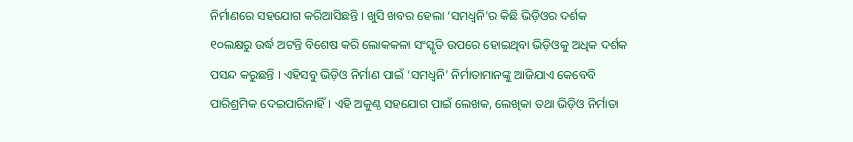ନିର୍ମାଣରେ ସହଯୋଗ କରିଆସିଛନ୍ତି । ଖୁସି ଖବର ହେଲା ‘ସମଧ୍ୱନି’ର କିଛି ଭିଡ଼ିଓର ଦର୍ଶକ ୧୦ଲକ୍ଷରୁ ଉର୍ଦ୍ଧ ଅଟନ୍ତି ବିଶେଷ କରି ଲୋକକଳା ସଂସ୍କୃତି ଉପରେ ହୋଇଥିବା ଭିଡ଼ିଓକୁ ଅଧିକ ଦର୍ଶକ ପସନ୍ଦ କରୁଛନ୍ତି । ଏହିସବୁ ଭିଡ଼ିଓ ନିର୍ମାଣ ପାଇଁ ‘ସମଧ୍ୱନି’ ନିର୍ମାତାମାନଙ୍କୁ ଆଜିଯାଏ କେବେବି ପାରିଶ୍ରମିକ ଦେଇପାରିନାହିଁ । ଏହି ଅକୁଣ୍ଠ ସହଯୋଗ ପାଇଁ ଲେଖକ, ଲେଖିକା ତଥା ଭିଡ଼ିଓ ନିର୍ମାତା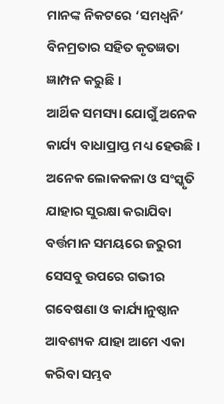ମାନଙ୍କ ନିକଟରେ ‘ସମଧ୍ୱନି’ ବିନମ୍ରତାର ସହିତ କୃତଜ୍ଞତା ଜ୍ଞାମ୍ପନ କରୁଛି ।
ଆର୍ଥିକ ସମସ୍ୟା ଯୋଗୁଁ ଅନେକ କାର୍ଯ୍ୟ ବାଧାପ୍ରାପ୍ତ ମଧ୍ୟ ହେଉଛି । ଅନେକ ଲୋକକଳା ଓ ସଂସ୍କୃତି ଯାହାର ସୁରକ୍ଷା କରାଯିବା ବର୍ତ୍ତମାନ ସମୟରେ ଜରୁରୀ ସେସବୁ ଉପରେ ଗଭୀର ଗବେଷଣା ଓ କାର୍ଯ୍ୟାନୁଷ୍ଠାନ ଆବଶ୍ୟକ ଯାହା ଆମେ ଏକା କରିବା ସମ୍ଭବ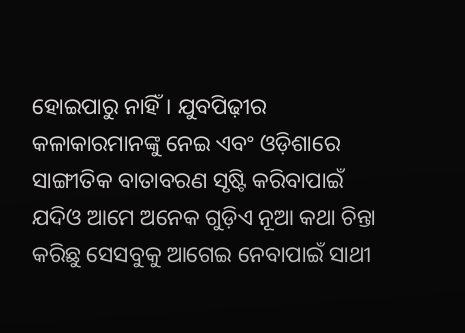ହୋଇପାରୁ ନାହିଁ। ଯୁବପିଢ଼ୀର କଳାକାରମାନଙ୍କୁ ନେଇ ଏବଂ ଓଡ଼ିଶାରେ ସାଙ୍ଗୀତିକ ବାତାବରଣ ସୃଷ୍ଟି କରିବାପାଇଁ ଯଦିଓ ଆମେ ଅନେକ ଗୁଡ଼ିଏ ନୂଆ କଥା ଚିନ୍ତା କରିଛୁ ସେସବୁକୁ ଆଗେଇ ନେବାପାଇଁ ସାଥୀ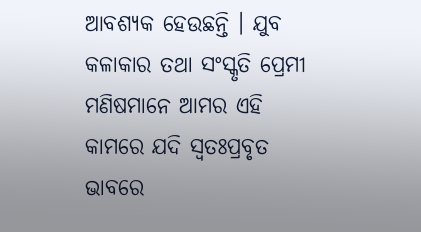ଆବଶ୍ୟକ ହେଉଛନ୍ତି । ଯୁବ କଳାକାର ତଥା ସଂସ୍କୃତି ପ୍ରେମୀ ମଣିଷମାନେ ଆମର ଏହି କାମରେ ଯଦି ସ୍ୱତଃପ୍ରବୃତ ଭାବରେ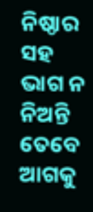ନିଷ୍ଠାର ସହ ଭାଗ ନ ନିଅନ୍ତି ତେବେ ଆଗକୁ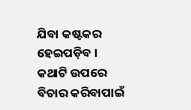ଯିବା କଷ୍ଟକର ହେଇପଡ଼ିବ । କଥାଟି ଉପରେ ବିଚାର କରିବାପାଇଁ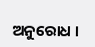ଅନୁରୋଧ ।